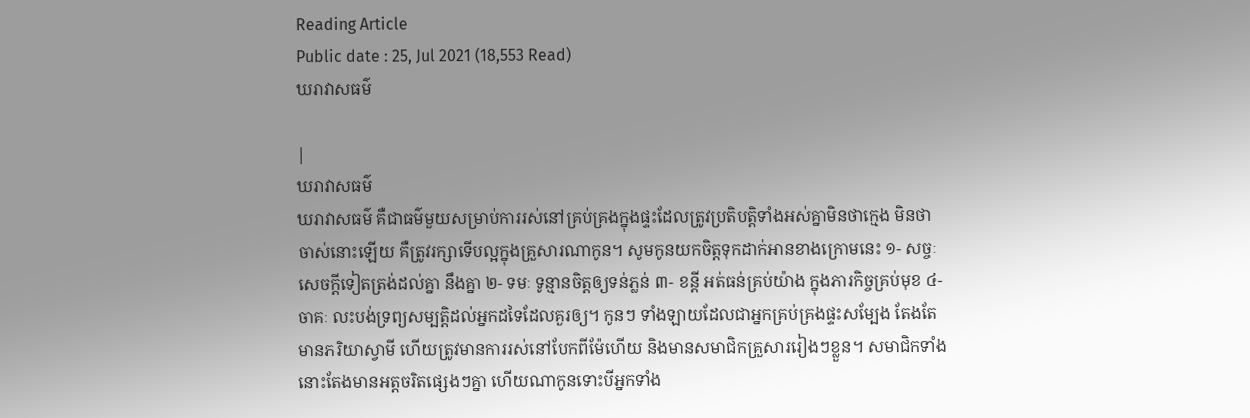Reading Article
Public date : 25, Jul 2021 (18,553 Read)
ឃរាវាសធម៌

|
ឃរាវាសធម៌
ឃរាវាសធម៌ គឺជាធម៌មួយសម្រាប់ការរស់នៅគ្រប់គ្រងក្នុងផ្ទះដែលត្រូវប្រតិបត្តិទាំងអស់គ្នាមិនថាក្មេង មិនថាចាស់នោះឡើយ គឺត្រូវរក្សាទើបល្អក្នុងគ្រួសារណាកូន។ សូមកូនយកចិត្តទុកដាក់អានខាងក្រោមនេះ ១- សច្ចៈ សេចក្ដីទៀតត្រង់ដល់គ្នា នឹងគ្នា ២- ទមៈ ទូន្មានចិត្តឲ្យទន់ភ្លន់ ៣- ខន្តី អត់ធន់គ្រប់យ៉ាង ក្នុងភារកិច្ចគ្រប់មុខ ៤- ចាគៈ លះបង់ទ្រព្យសម្បត្តិដល់អ្នកដទៃដែលគួរឲ្យ។ កូនៗ ទាំងឡាយដែលជាអ្នកគ្រប់គ្រងផ្ទះសម្បែង តែងតែមានភរិយាស្វាមី ហើយត្រូវមានការរស់នៅបែកពីម៉ែហើយ និងមានសមាជិកគ្រួសាររៀងៗខ្លួន។ សមាជិកទាំងនោះតែងមានអត្តចរិតផ្សេងៗគ្នា ហើយណាកូនទោះបីអ្នកទាំង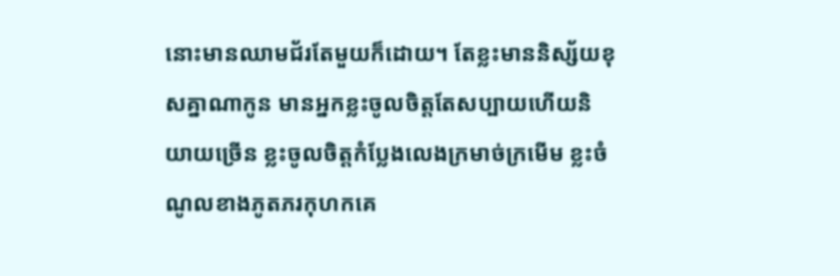នោះមានឈាមជ័រតែមួយក៏ដោយ។ តែខ្លះមាននិស្ស័យខុសគ្នាណាកូន មានអ្នកខ្លះចូលចិត្តតែសប្បាយហើយនិយាយច្រើន ខ្លះចូលចិត្តកំប្លែងលេងក្រមាច់ក្រមើម ខ្លះចំណូលខាងភូតភរកុហកគេ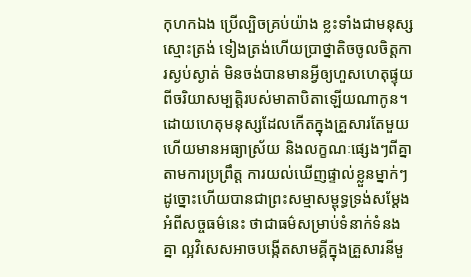កុហកឯង ប្រើល្បិចគ្រប់យ៉ាង ខ្លះទាំងជាមនុស្សស្មោះត្រង់ ទៀងត្រង់ហើយប្រាថ្នាតិចចូលចិត្តការស្ងប់ស្ងាត់ មិនចង់បានមានអ្វីឲ្យហួសហេតុផ្ទុយពីចរិយាសម្បត្តិរបស់មាតាបិតាឡើយណាកូន។ ដោយហេតុមនុស្សដែលកើតក្នុងគ្រួសារតែមួយ ហើយមានអធ្យាស្រ័យ និងលក្ខណៈផ្សេងៗពីគ្នា តាមការប្រព្រឹត្ត ការយល់ឃើញផ្ទាល់ខ្លួនម្នាក់ៗដូច្នោះហើយបានជាព្រះសម្មាសម្ពុទ្ធទ្រង់សម្ដែងអំពីសច្ចធម៌នេះ ថាជាធម៌សម្រាប់ទំនាក់ទំនងគ្នា ល្អវិសេសអាចបង្កើតសាមគ្គីក្នុងគ្រួសារនីមួ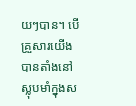យៗបាន។ បើគ្រួសារយើង បានតាំងនៅស្លុបមាំក្នុងស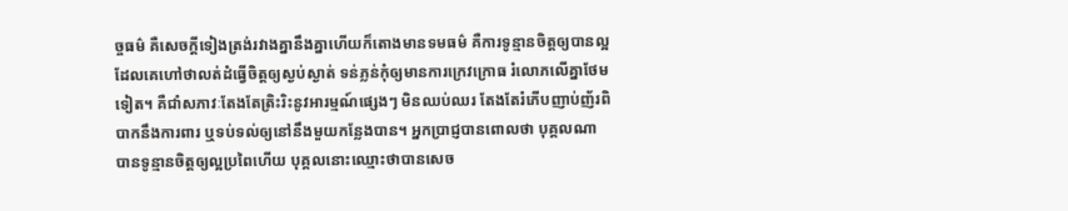ច្ចធម៌ គឺសេចក្ដីទៀងត្រង់រវាងគ្នានឹងគ្នាហើយក៏តោងមានទមធម៌ គឺការទូន្មានចិត្តឲ្យបានល្អ ដែលគេហៅថាលត់ដំធ្វើចិត្តឲ្យស្ងប់ស្ងាត់ ទន់ភ្លន់កុំឲ្យមានការក្រេវក្រោធ រំលោភលើគ្នាថែមទៀត។ គឺជាំសភាវៈតែងតែត្រិះរិះនូវអារម្មណ៍ផ្សេងៗ មិនឈប់ឈរ តែងតែរំភើបញាប់ញ័រពិបាកនឹងការពារ ឬទប់ទល់ឲ្យនៅនឹងមួយកន្លែងបាន។ អ្នកប្រាជ្ញបានពោលថា បុគ្គលណា បានទូន្មានចិត្តឲ្យល្អប្រពៃហើយ បុគ្គលនោះឈ្មោះថាបានសេច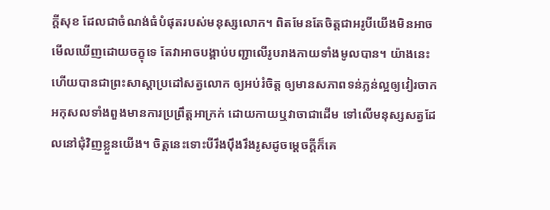ក្ដីសុខ ដែលជាចំណង់ធំបំផុតរបស់មនុស្សលោក។ ពិតមែនតែចិត្តជាអរូបីយើងមិនអាចមើលឃើញដោយចក្ខុទេ តែវាអាចបង្គាប់បញ្ជាលើរូបរាងកាយទាំងមូលបាន។ យ៉ាងនេះហើយបានជាព្រះសាស្ដាប្រដៅសត្វលោក ឲ្យអប់រំចិត្ត ឲ្យមានសភាពទន់ភ្លន់ល្អឲ្យវៀរចាកអកុសលទាំងពួងមានការប្រព្រឹត្តអាក្រក់ ដោយកាយឬវាចាជាដើម ទៅលើមនុស្សសត្វដែលនៅជុំវិញខ្លួនយើង។ ចិត្តនេះទោះបីរឹងប៉ឹងរឹងរូសដូចម្ដេចក្ដីក៏គេ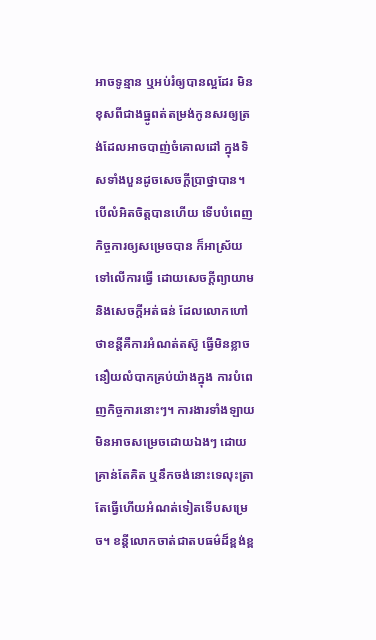អាចទូន្មាន ឬអប់រំឲ្យបានល្អដែរ មិនខុសពីជាងធ្នូពត់តម្រង់កូនសរឲ្យត្រង់ដែលអាចបាញ់ចំគោលដៅ ក្នុងទិសទាំងបួនដូចសេចក្ដីប្រាថ្នាបាន។ បើលំអិតចិត្តបានហើយ ទើបបំពេញកិច្ចការឲ្យសម្រេចបាន ក៏អាស្រ័យទៅលើការធ្វើ ដោយសេចក្ដីព្យាយាម និងសេចក្ដីអត់ធន់ ដែលលោកហៅថាខន្តីគឺការអំណត់តស៊ូ ធ្វើមិនខ្លាចនឿយលំបាកគ្រប់យ៉ាងក្នុង ការបំពេញកិច្ចការនោះៗ។ ការងារទាំងឡាយមិនអាចសម្រេចដោយឯងៗ ដោយគ្រាន់តែគិត ឬនឹកចង់នោះទេលុះត្រាតែធ្វើហើយអំណត់ទៀតទើបសម្រេច។ ខន្តីលោកចាត់ជាតបធម៌ដ៏ខ្ពង់ខ្ព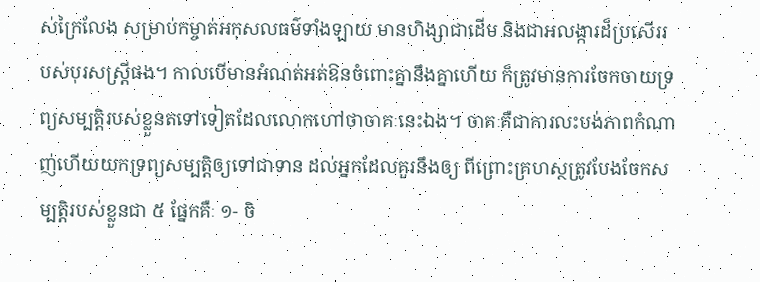ស់ក្រៃលែង សម្រាប់កម្ចាត់អកុសលធម៌ទាំងឡាយ មានហិង្សាជាដើម និងជាអលង្ការដ៏ប្រសើររបស់បុរសស្ត្រីផង។ កាលបើមានអំណត់អត់ឱនចំពោះគ្នានឹងគ្នាហើយ ក៏ត្រូវមានការចែកចាយទ្រព្យសម្បត្តិរបស់ខ្លួនតទៅទៀតដែលលោកហៅថាចាគៈនេះឯង។ ចាគៈគឺជាការលះបង់ភាពកំណាញ់ហើយយកទ្រព្យសម្បត្តិឲ្យទៅជាទាន ដល់អ្នកដែលគួរនឹងឲ្យ ពីព្រោះគ្រហស្ថត្រូវបែងចែកសម្បត្តិរបស់ខ្លួនជា ៥ ផ្នែកគឺៈ ១- ចិ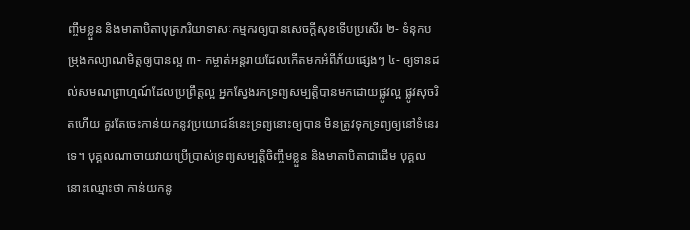ញ្ចឹមខ្លួន និងមាតាបិតាបុត្រភរិយាទាសៈកម្មករឲ្យបានសេចក្ដីសុខទើបប្រសើរ ២- ទំនុកបម្រុងកល្យាណមិត្តឲ្យបានល្អ ៣- កម្ចាត់អន្តរាយដែលកើតមកអំពីភ័យផ្សេងៗ ៤- ឲ្យទានដល់សមណព្រាហ្មណ៍ដែលប្រព្រឹត្តល្អ អ្នកស្វែងរកទ្រព្យសម្បត្តិបានមកដោយផ្លូវល្អ ផ្លូវសុចរិតហើយ គួរតែចេះកាន់យកនូវប្រយោជន៍នេះទ្រព្យនោះឲ្យបាន មិនត្រូវទុកទ្រព្យឲ្យនៅទំនេរទេ។ បុគ្គលណាចាយវាយប្រើប្រាស់ទ្រព្យសម្បត្តិចិញ្ចឹមខ្លួន និងមាតាបិតាជាដើម បុគ្គលនោះឈ្មោះថា កាន់យកនូ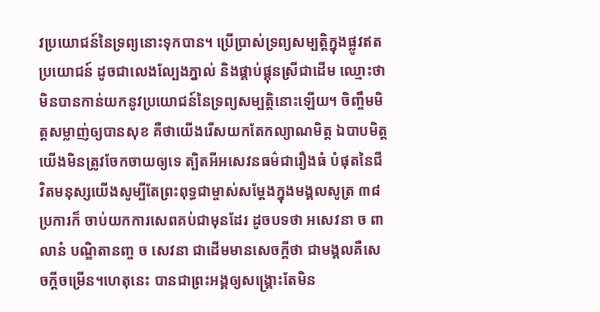វប្រយោជន៍នៃទ្រព្យនោះទុកបាន។ ប្រើប្រាស់ទ្រព្យសម្បត្តិក្នុងផ្លូវឥតប្រយោជន៍ ដូចជាលេងល្បែងភ្នាល់ និងផ្គាប់ផ្គុនស្រីជាដើម ឈ្មោះថាមិនបានកាន់យកនូវប្រយោជន៍នៃទ្រព្យសម្បត្តិនោះឡើយ។ ចិញ្ចឹមមិត្តសម្លាញ់ឲ្យបានសុខ គឺថាយើងរើសយកតែកល្យាណមិត្ត ឯបាបមិត្ត យើងមិនត្រូវចែកចាយឲ្យទេ ត្បិតអីអសេវនធម៌ជារឿងធំ បំផុតនៃជីវិតមនុស្សយើងសូម្បីតែព្រះពុទ្ធជាម្ចាស់សម្ដែងក្នុងមង្គលសូត្រ ៣៨ ប្រការក៏ ចាប់យកការសេពគប់ជាមុនដែរ ដូចបទថា អសេវនា ច ពា លានំ បណ្ឌិតានញ្ច ច សេវនា ជាដើមមានសេចក្ដីថា ជាមង្គលគឺសេចក្ដីចម្រើន។ហេតុនេះ បានជាព្រះអង្គឲ្យសង្គ្រោះតែមិន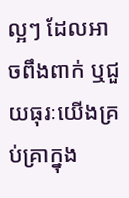ល្អៗ ដែលអាចពឹងពាក់ ឬជួយធុរៈយើងគ្រប់គ្រាក្នុង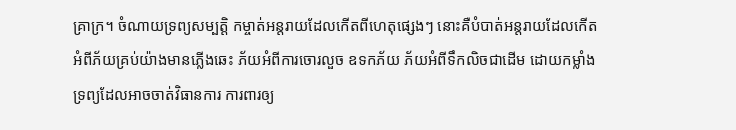គ្រាក្រ។ ចំណាយទ្រព្យសម្បត្តិ កម្ចាត់អន្តរាយដែលកើតពីហេតុផ្សេងៗ នោះគឺបំបាត់អន្តរាយដែលកើតអំពីភ័យគ្រប់យ៉ាងមានភ្លើងឆេះ ភ័យអំពីការចោរលួច ឧទកភ័យ ភ័យអំពីទឹកលិចជាដើម ដោយកម្លាំងទ្រព្យដែលអាចចាត់វិធានការ ការពារឲ្យ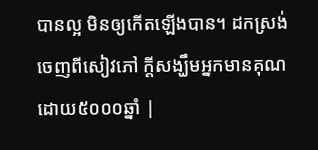បានល្អ មិនឲ្យកើតឡើងបាន។ ដកស្រង់ចេញពីសៀវភៅ ក្តីសង្ឃឹមអ្នកមានគុណ ដោយ៥០០០ឆ្នាំ |